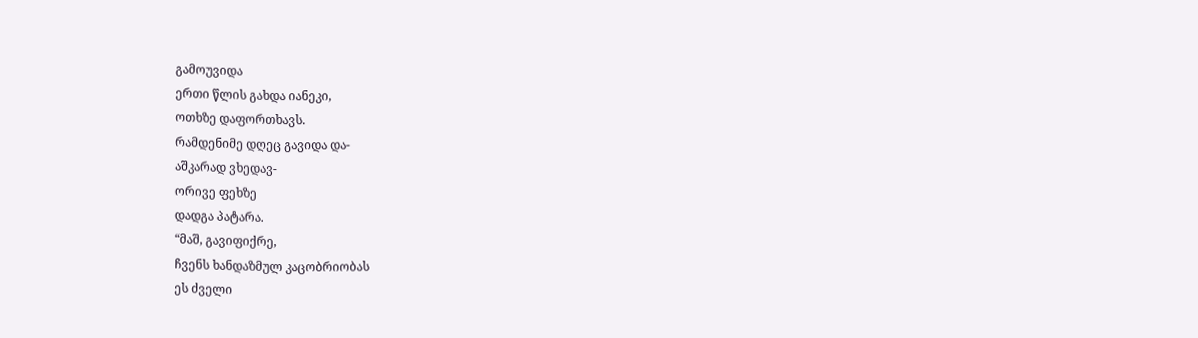გამოუვიდა
ერთი წლის გახდა იანეკი,
ოთხზე დაფორთხავს.
რამდენიმე დღეც გავიდა და-
აშკარად ვხედავ-
ორივე ფეხზე
დადგა პატარა.
“მაშ, გავიფიქრე,
ჩვენს ხანდაზმულ კაცობრიობას
ეს ძველი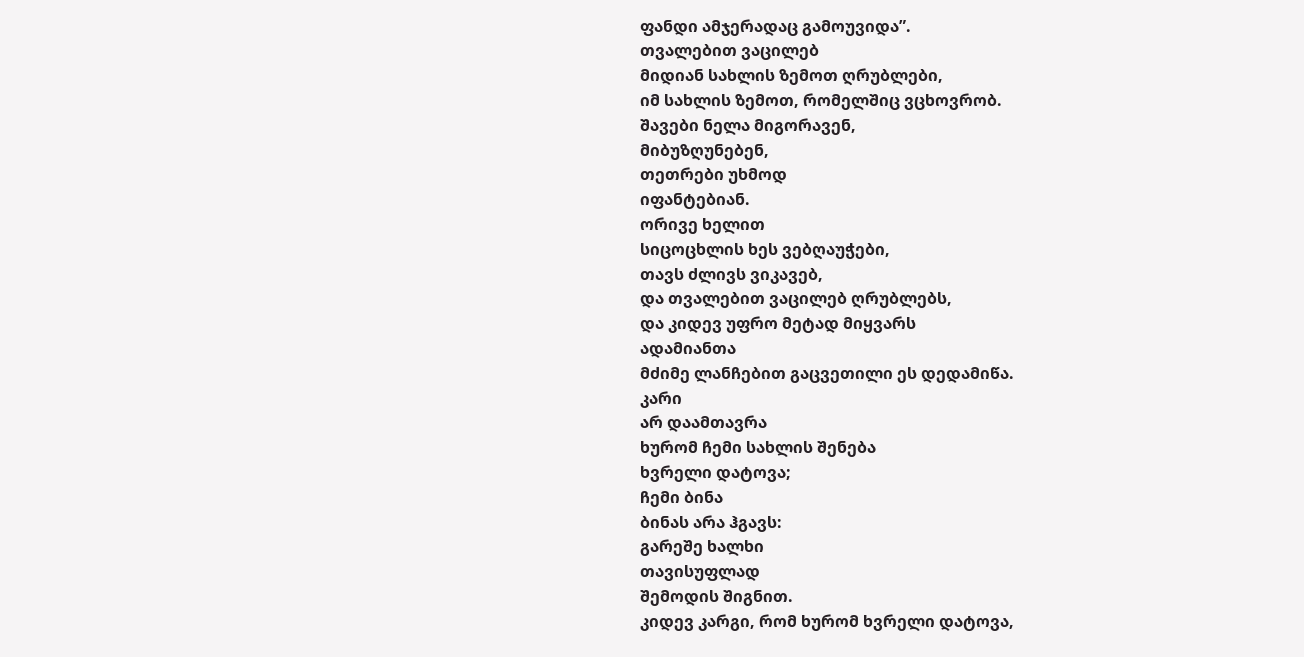ფანდი ამჯერადაც გამოუვიდა”.
თვალებით ვაცილებ
მიდიან სახლის ზემოთ ღრუბლები,
იმ სახლის ზემოთ, რომელშიც ვცხოვრობ.
შავები ნელა მიგორავენ,
მიბუზღუნებენ,
თეთრები უხმოდ
იფანტებიან.
ორივე ხელით
სიცოცხლის ხეს ვებღაუჭები,
თავს ძლივს ვიკავებ,
და თვალებით ვაცილებ ღრუბლებს,
და კიდევ უფრო მეტად მიყვარს
ადამიანთა
მძიმე ლანჩებით გაცვეთილი ეს დედამიწა.
კარი
არ დაამთავრა
ხურომ ჩემი სახლის შენება
ხვრელი დატოვა;
ჩემი ბინა
ბინას არა ჰგავს:
გარეშე ხალხი
თავისუფლად
შემოდის შიგნით.
კიდევ კარგი, რომ ხურომ ხვრელი დატოვა,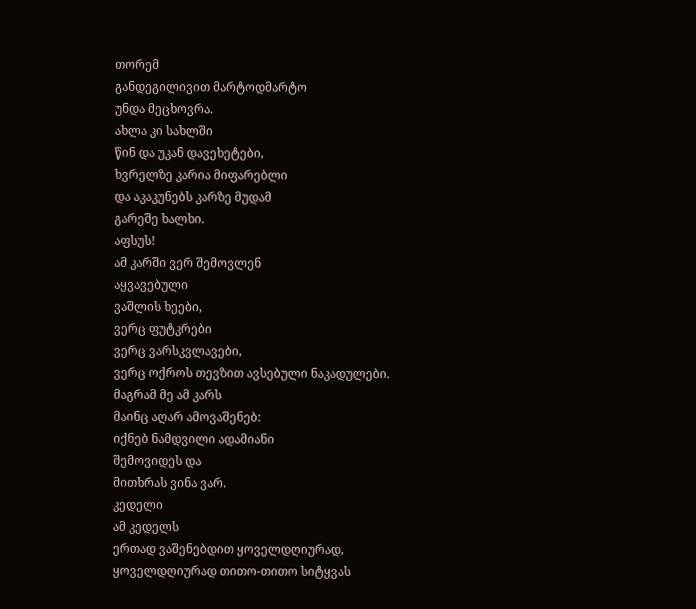თორემ
განდეგილივით მარტოდმარტო
უნდა მეცხოვრა.
ახლა კი სახლში
წინ და უკან დავეხეტები,
ხვრელზე კარია მიფარებლი
და აკაკუნებს კარზე მუდამ
გარეშე ხალხი.
აფსუს!
ამ კარში ვერ შემოვლენ
აყვავებული
ვაშლის ხეები,
ვერც ფუტკრები
ვერც ვარსკვლავები,
ვერც ოქროს თევზით ავსებული ნაკადულები.
მაგრამ მე ამ კარს
მაინც აღარ ამოვაშენებ:
იქნებ ნამდვილი ადამიანი
შემოვიდეს და
მითხრას ვინა ვარ.
კედელი
ამ კედელს
ერთად ვაშენებდით ყოველდღიურად,
ყოველდღიურად თითო-თითო სიტყვას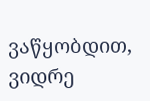ვაწყობდით,
ვიდრე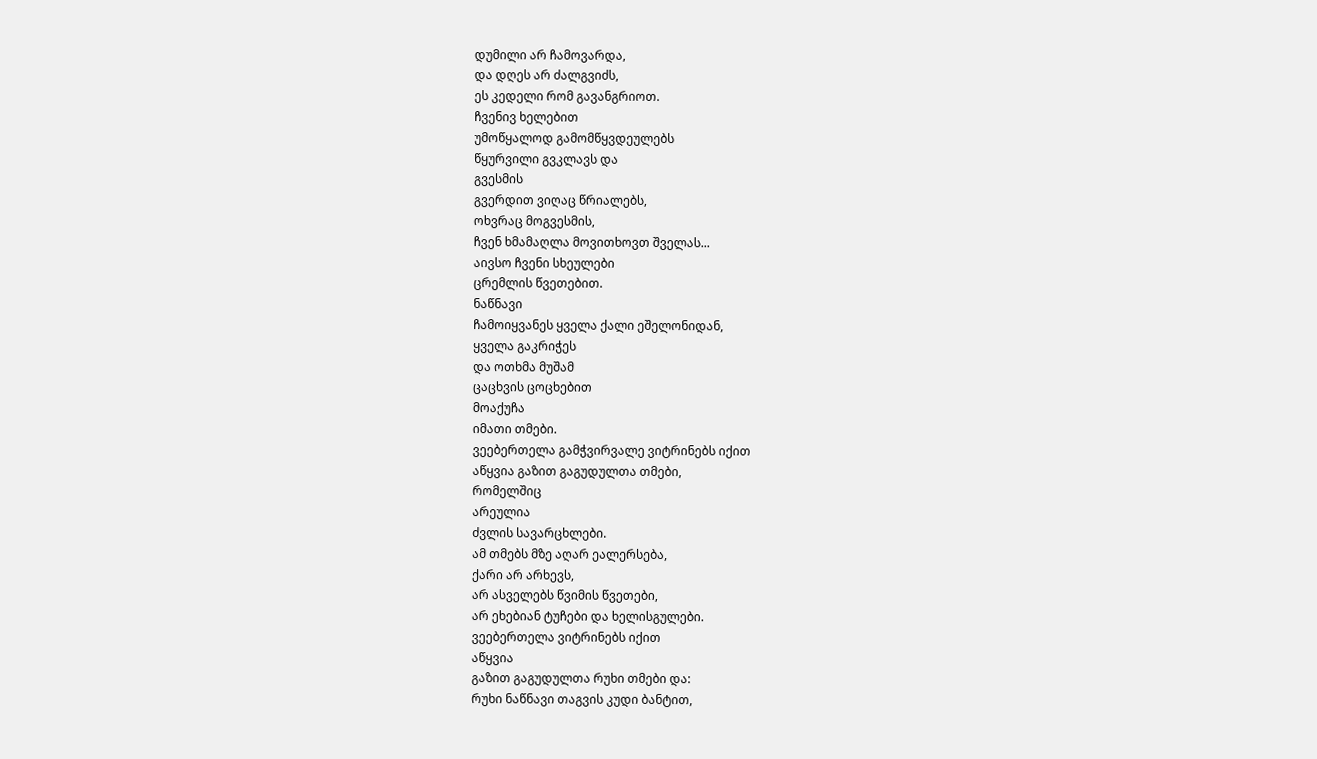დუმილი არ ჩამოვარდა,
და დღეს არ ძალგვიძს,
ეს კედელი რომ გავანგრიოთ.
ჩვენივ ხელებით
უმოწყალოდ გამომწყვდეულებს
წყურვილი გვკლავს და
გვესმის
გვერდით ვიღაც წრიალებს,
ოხვრაც მოგვესმის,
ჩვენ ხმამაღლა მოვითხოვთ შველას...
აივსო ჩვენი სხეულები
ცრემლის წვეთებით.
ნაწნავი
ჩამოიყვანეს ყველა ქალი ეშელონიდან,
ყველა გაკრიჭეს
და ოთხმა მუშამ
ცაცხვის ცოცხებით
მოაქუჩა
იმათი თმები.
ვეებერთელა გამჭვირვალე ვიტრინებს იქით
აწყვია გაზით გაგუდულთა თმები,
რომელშიც
არეულია
ძვლის სავარცხლები.
ამ თმებს მზე აღარ ეალერსება,
ქარი არ არხევს,
არ ასველებს წვიმის წვეთები,
არ ეხებიან ტუჩები და ხელისგულები.
ვეებერთელა ვიტრინებს იქით
აწყვია
გაზით გაგუდულთა რუხი თმები და:
რუხი ნაწნავი თაგვის კუდი ბანტით,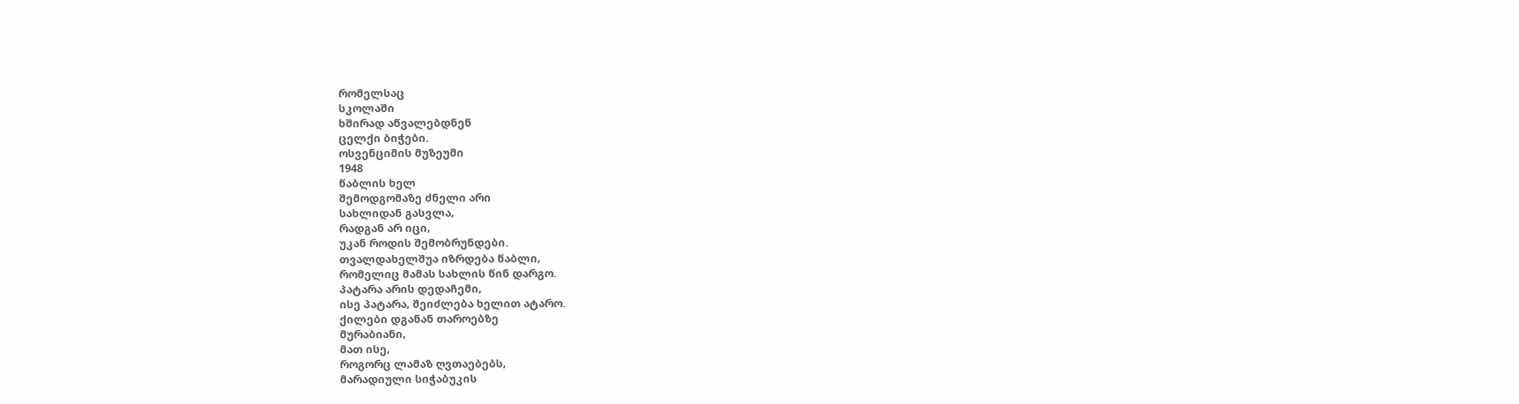რომელსაც
სკოლაში
ხშირად აწვალებდნენ
ცელქი ბიჭები.
ოსვენციმის მუზეუმი
1948
წაბლის ხელ
შემოდგომაზე ძნელი არი
სახლიდან გასვლა,
რადგან არ იცი,
უკან როდის შემობრუნდები.
თვალდახელშუა იზრდება წაბლი,
რომელიც მამას სახლის წინ დარგო.
პატარა არის დედაჩემი,
ისე პატარა, შეიძლება ხელით ატარო.
ქილები დგანან თაროებზე
მურაბიანი,
მათ ისე,
როგორც ლამაზ ღვთაებებს,
მარადიული სიჭაბუკის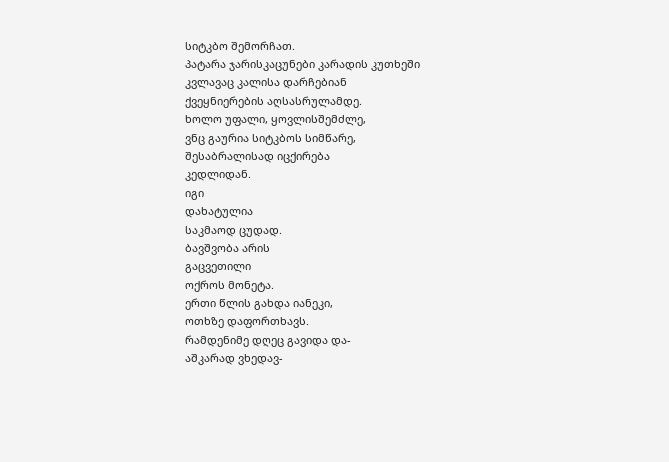სიტკბო შემორჩათ.
პატარა ჯარისკაცუნები კარადის კუთხეში
კვლავაც კალისა დარჩებიან
ქვეყნიერების აღსასრულამდე.
ხოლო უფალი, ყოვლისშემძლე,
ვნც გაურია სიტკბოს სიმწარე,
შესაბრალისად იცქირება
კედლიდან.
იგი
დახატულია
საკმაოდ ცუდად.
ბავშვობა არის
გაცვეთილი
ოქროს მონეტა.
ერთი წლის გახდა იანეკი,
ოთხზე დაფორთხავს.
რამდენიმე დღეც გავიდა და-
აშკარად ვხედავ-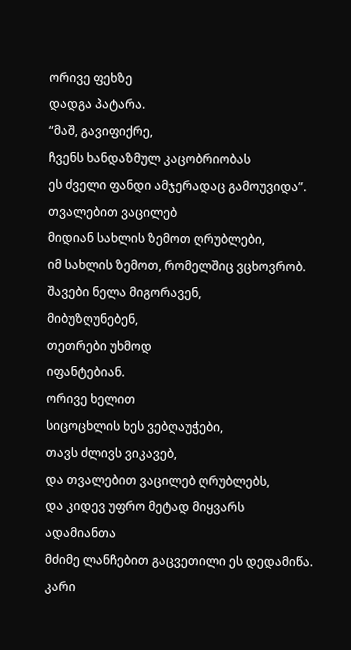ორივე ფეხზე
დადგა პატარა.
“მაშ, გავიფიქრე,
ჩვენს ხანდაზმულ კაცობრიობას
ეს ძველი ფანდი ამჯერადაც გამოუვიდა”.
თვალებით ვაცილებ
მიდიან სახლის ზემოთ ღრუბლები,
იმ სახლის ზემოთ, რომელშიც ვცხოვრობ.
შავები ნელა მიგორავენ,
მიბუზღუნებენ,
თეთრები უხმოდ
იფანტებიან.
ორივე ხელით
სიცოცხლის ხეს ვებღაუჭები,
თავს ძლივს ვიკავებ,
და თვალებით ვაცილებ ღრუბლებს,
და კიდევ უფრო მეტად მიყვარს
ადამიანთა
მძიმე ლანჩებით გაცვეთილი ეს დედამიწა.
კარი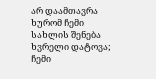არ დაამთავრა
ხურომ ჩემი სახლის შენება
ხვრელი დატოვა;
ჩემი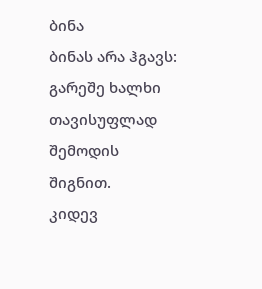ბინა
ბინას არა ჰგავს:
გარეშე ხალხი
თავისუფლად
შემოდის შიგნით.
კიდევ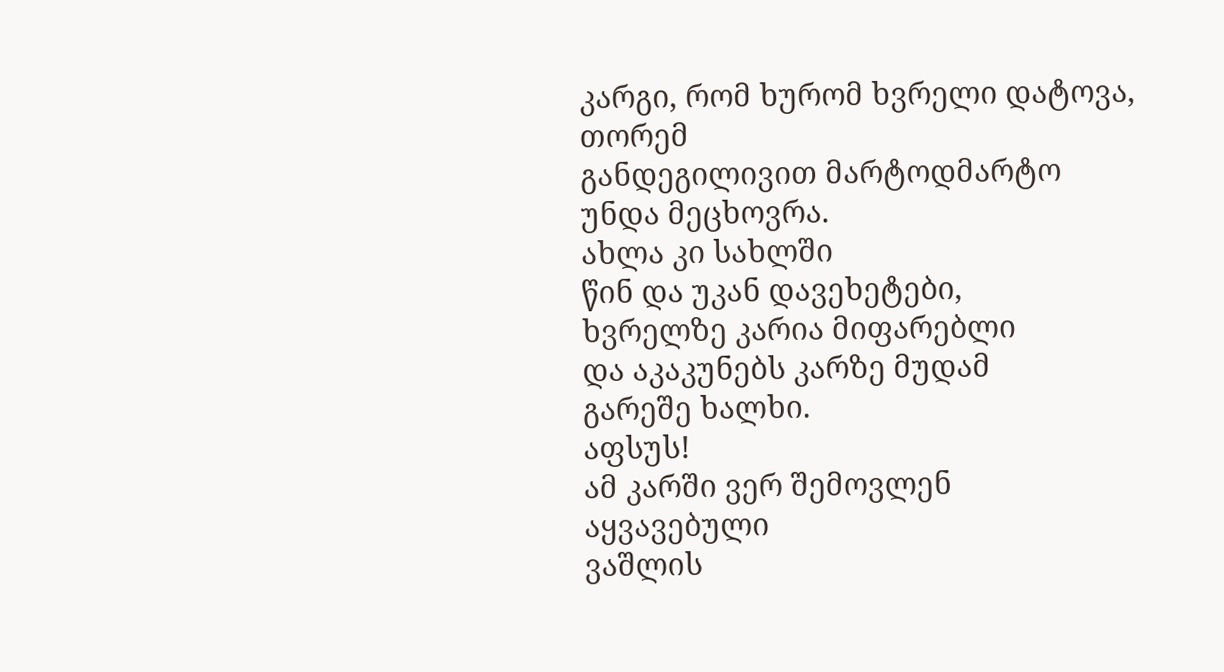კარგი, რომ ხურომ ხვრელი დატოვა,
თორემ
განდეგილივით მარტოდმარტო
უნდა მეცხოვრა.
ახლა კი სახლში
წინ და უკან დავეხეტები,
ხვრელზე კარია მიფარებლი
და აკაკუნებს კარზე მუდამ
გარეშე ხალხი.
აფსუს!
ამ კარში ვერ შემოვლენ
აყვავებული
ვაშლის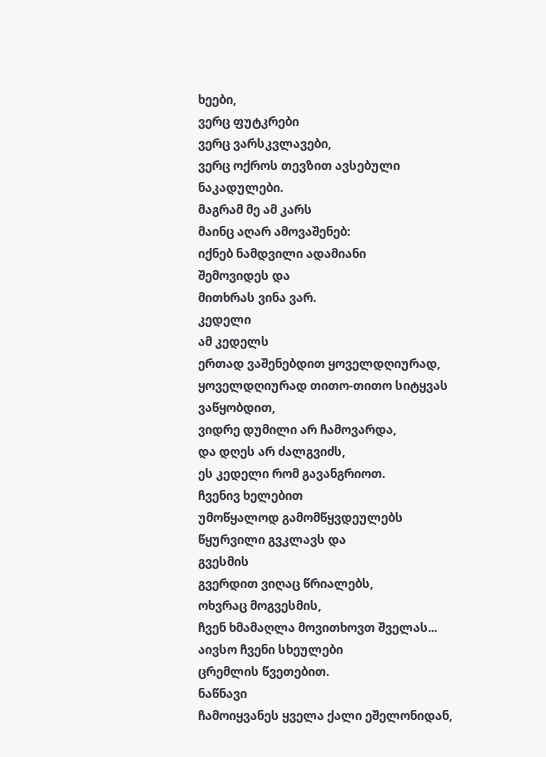ხეები,
ვერც ფუტკრები
ვერც ვარსკვლავები,
ვერც ოქროს თევზით ავსებული ნაკადულები.
მაგრამ მე ამ კარს
მაინც აღარ ამოვაშენებ:
იქნებ ნამდვილი ადამიანი
შემოვიდეს და
მითხრას ვინა ვარ.
კედელი
ამ კედელს
ერთად ვაშენებდით ყოველდღიურად,
ყოველდღიურად თითო-თითო სიტყვას ვაწყობდით,
ვიდრე დუმილი არ ჩამოვარდა,
და დღეს არ ძალგვიძს,
ეს კედელი რომ გავანგრიოთ.
ჩვენივ ხელებით
უმოწყალოდ გამომწყვდეულებს
წყურვილი გვკლავს და
გვესმის
გვერდით ვიღაც წრიალებს,
ოხვრაც მოგვესმის,
ჩვენ ხმამაღლა მოვითხოვთ შველას...
აივსო ჩვენი სხეულები
ცრემლის წვეთებით.
ნაწნავი
ჩამოიყვანეს ყველა ქალი ეშელონიდან,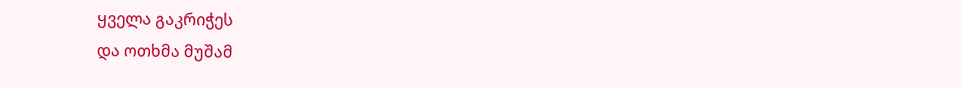ყველა გაკრიჭეს
და ოთხმა მუშამ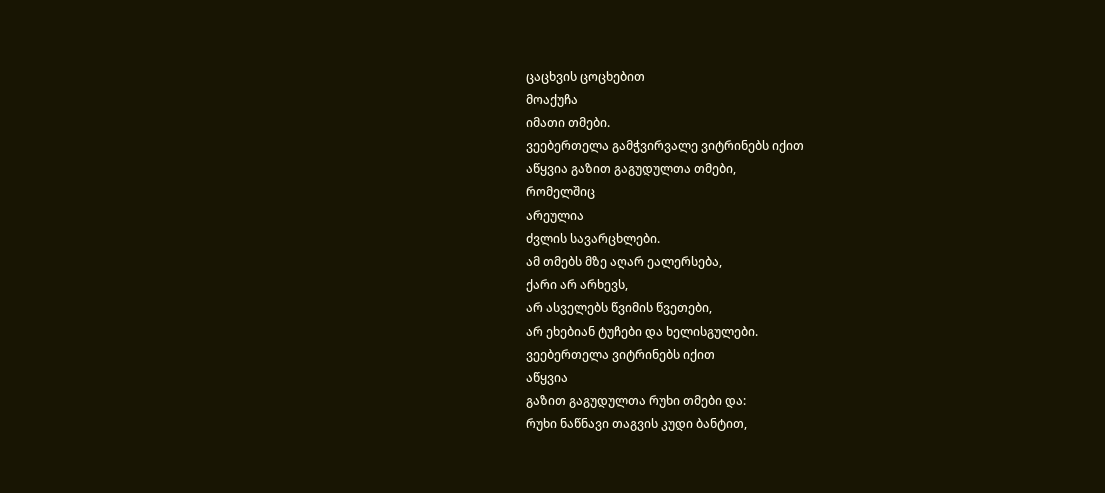ცაცხვის ცოცხებით
მოაქუჩა
იმათი თმები.
ვეებერთელა გამჭვირვალე ვიტრინებს იქით
აწყვია გაზით გაგუდულთა თმები,
რომელშიც
არეულია
ძვლის სავარცხლები.
ამ თმებს მზე აღარ ეალერსება,
ქარი არ არხევს,
არ ასველებს წვიმის წვეთები,
არ ეხებიან ტუჩები და ხელისგულები.
ვეებერთელა ვიტრინებს იქით
აწყვია
გაზით გაგუდულთა რუხი თმები და:
რუხი ნაწნავი თაგვის კუდი ბანტით,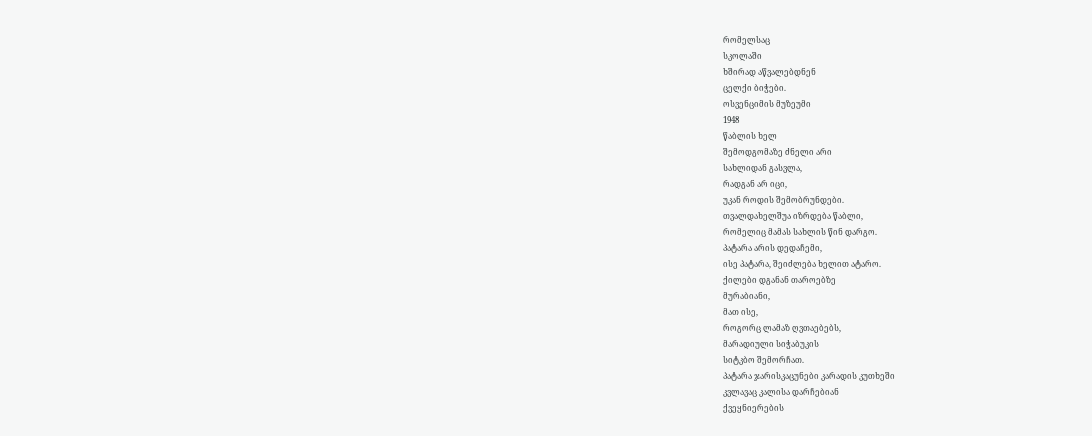რომელსაც
სკოლაში
ხშირად აწვალებდნენ
ცელქი ბიჭები.
ოსვენციმის მუზეუმი
1948
წაბლის ხელ
შემოდგომაზე ძნელი არი
სახლიდან გასვლა,
რადგან არ იცი,
უკან როდის შემობრუნდები.
თვალდახელშუა იზრდება წაბლი,
რომელიც მამას სახლის წინ დარგო.
პატარა არის დედაჩემი,
ისე პატარა, შეიძლება ხელით ატარო.
ქილები დგანან თაროებზე
მურაბიანი,
მათ ისე,
როგორც ლამაზ ღვთაებებს,
მარადიული სიჭაბუკის
სიტკბო შემორჩათ.
პატარა ჯარისკაცუნები კარადის კუთხეში
კვლავაც კალისა დარჩებიან
ქვეყნიერების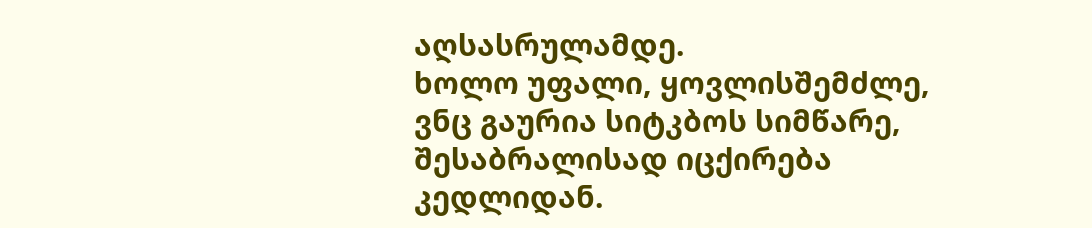აღსასრულამდე.
ხოლო უფალი, ყოვლისშემძლე,
ვნც გაურია სიტკბოს სიმწარე,
შესაბრალისად იცქირება
კედლიდან.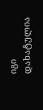იგი
დახატულია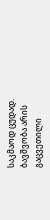საკმაოდ ცუდად.
ბავშვობა არის
გაცვეთილი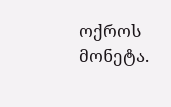ოქროს მონეტა.